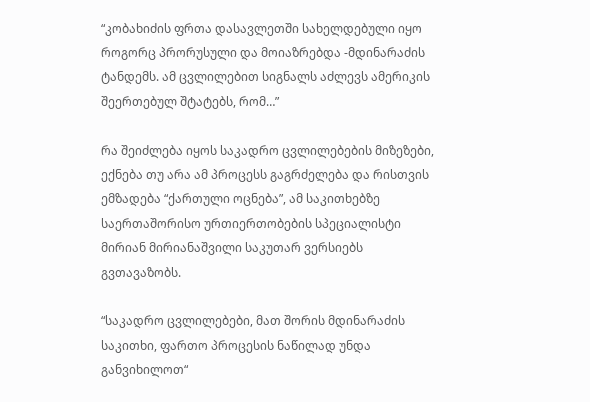“კობახიძის ფრთა დასავლეთში სახელდებული იყო როგორც პრორუსული და მოიაზრებდა -მდინარაძის ტანდემს. ამ ცვლილებით სიგნალს აძლევს ამერიკის შეერთებულ შტატებს, რომ…”

რა შეიძლება იყოს საკადრო ცვლილებების მიზეზები, ექნება თუ არა ამ პროცესს გაგრძელება და რისთვის ემზადება “ქართული ოცნება”, ამ საკითხებზე საერთაშორისო ურთიერთობების სპეციალისტი მირიან მირიანაშვილი საკუთარ ვერსიებს გვთავაზობს.

“საკადრო ცვლილებები, მათ შორის მდინარაძის საკითხი, ფართო პროცესის ნაწილად უნდა განვიხილოთ“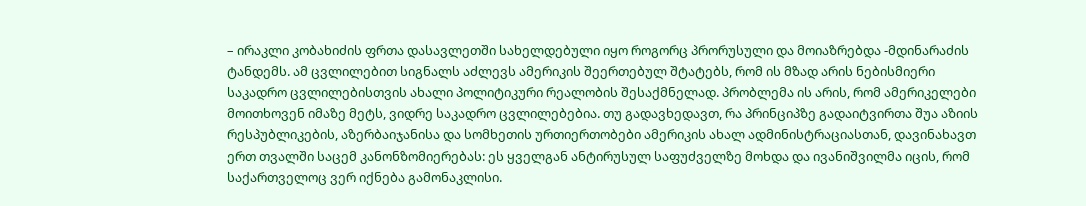– ირაკლი კობახიძის ფრთა დასავლეთში სახელდებული იყო როგორც პრორუსული და მოიაზრებდა -მდინარაძის ტანდემს. ამ ცვლილებით სიგნალს აძლევს ამერიკის შეერთებულ შტატებს, რომ ის მზად არის ნებისმიერი საკადრო ცვლილებისთვის ახალი პოლიტიკური რეალობის შესაქმნელად. პრობლემა ის არის, რომ ამერიკელები მოითხოვენ იმაზე მეტს, ვიდრე საკადრო ცვლილებებია. თუ გადავხედავთ, რა პრინციპზე გადაიტვირთა შუა აზიის რესპუბლიკების, აზერბაიჯანისა და სომხეთის ურთიერთობები ამერიკის ახალ ადმინისტრაციასთან, დავინახავთ ერთ თვალში საცემ კანონზომიერებას: ეს ყველგან ანტირუსულ საფუძველზე მოხდა და ივანიშვილმა იცის, რომ საქართველოც ვერ იქნება გამონაკლისი.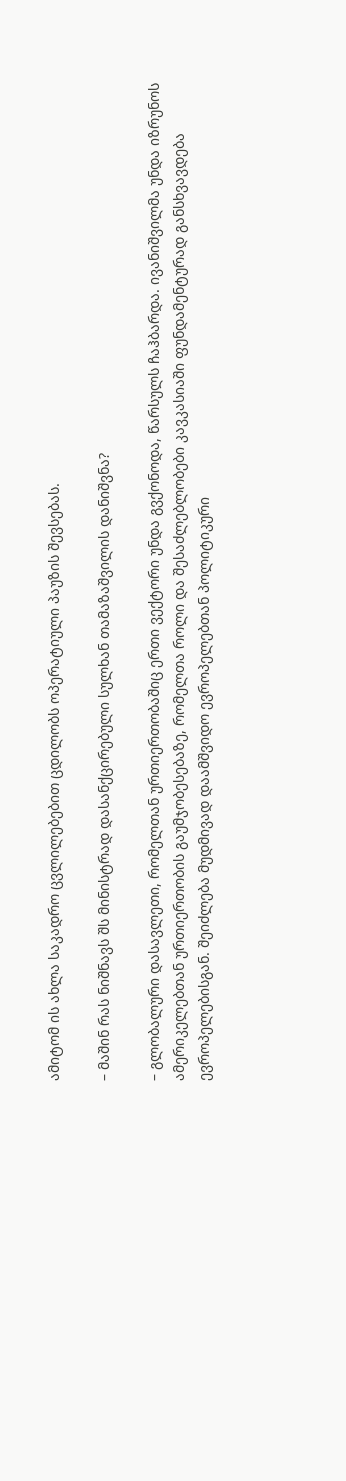ამიტომ ის ახლა საკადრო ცვლილებებით ცდილობს ოპერატიული პაუზის შევსებას.

– მაშინ რას ნიშნავს შს მინისტრად დასანქცირებული სულხან თამაზაშვილის დანიშვნა?

– გლობალური დასავლეთი, რომელთან ურთიერთობაშიც ერთი ვექტორი უნდა გვქონოდა, წარსულს ჩაჰბარდა. ივანიშვილმა უნდა იზრუნოს ამერიკელებთან ურთიერთობის გაუმჯობესებაზე, რომელთა როლი და შესაძლებლობები კავკასიაში ფუნდამენტურად განსხვავდება ევროპელებისგან. შეიძლება მუდმივად დაამშვიდო ევროპელებთან პოლიტიკური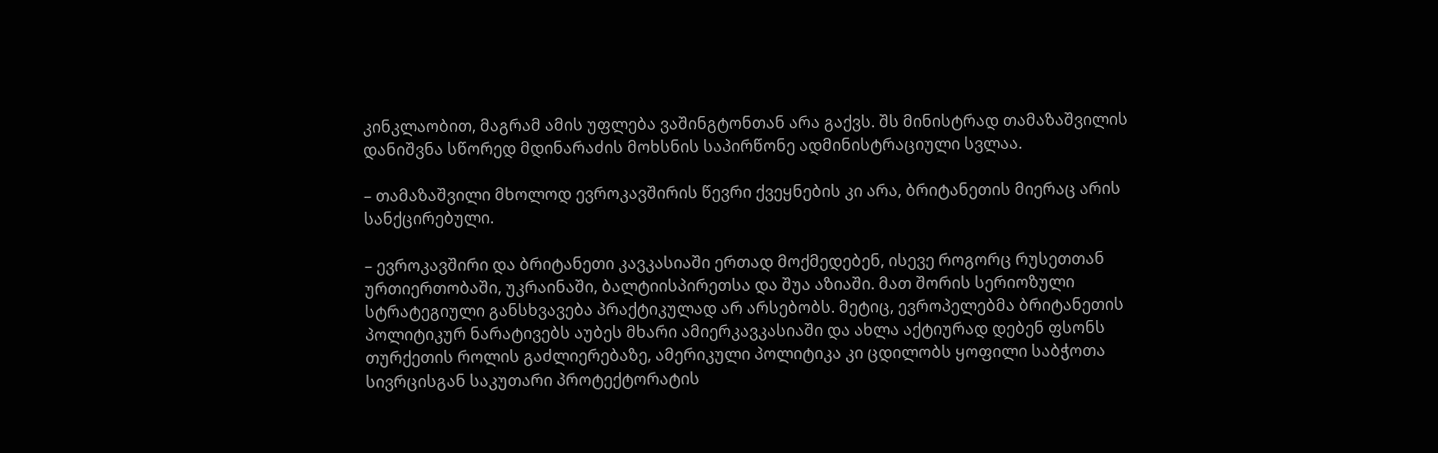კინკლაობით, მაგრამ ამის უფლება ვაშინგტონთან არა გაქვს. შს მინისტრად თამაზაშვილის დანიშვნა სწორედ მდინარაძის მოხსნის საპირწონე ადმინისტრაციული სვლაა.

– თამაზაშვილი მხოლოდ ევროკავშირის წევრი ქვეყნების კი არა, ბრიტანეთის მიერაც არის სანქცირებული.

– ევროკავშირი და ბრიტანეთი კავკასიაში ერთად მოქმედებენ, ისევე როგორც რუსეთთან ურთიერთობაში, უკრაინაში, ბალტიისპირეთსა და შუა აზიაში. მათ შორის სერიოზული სტრატეგიული განსხვავება პრაქტიკულად არ არსებობს. მეტიც, ევროპელებმა ბრიტანეთის პოლიტიკურ ნარატივებს აუბეს მხარი ამიერკავკასიაში და ახლა აქტიურად დებენ ფსონს თურქეთის როლის გაძლიერებაზე, ამერიკული პოლიტიკა კი ცდილობს ყოფილი საბჭოთა სივრცისგან საკუთარი პროტექტორატის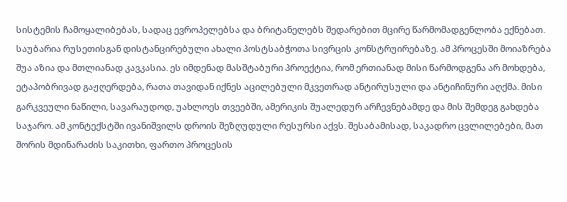სისტემის ჩამოყალიბებას, სადაც ევროპელებსა და ბრიტანელებს შედარებით მცირე წარმომადგენლობა ექნებათ. საუბარია რუსეთისგან დისტანცირებული ახალი პოსტსაბჭოთა სივრცის კონსტრუირებაზე. ამ პროცესში მოიაზრება შუა აზია და მთლიანად კავკასია. ეს იმდენად მასშტაბური პროექტია, რომ ერთიანად მისი წარმოდგენა არ მოხდება, ეტაპობრივად გაჟღერდება, რათა თავიდან იქნეს აცილებული მკვეთრად ანტირუსული და ანტიჩინური აღქმა. მისი გარკვეული ნაწილი, სავარაუდოდ, უახლოეს თვეებში, ამერიკის შუალედურ არჩევნებამდე და მის შემდეგ გახდება საჯარო. ამ კონტექსტში ივანიშვილს დროის შეზღუდული რესურსი აქვს. შესაბამისად, საკადრო ცვლილებები, მათ შორის მდინარაძის საკითხი, ფართო პროცესის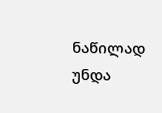ნაწილად უნდა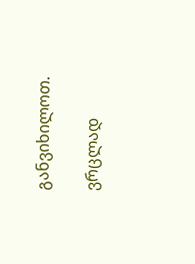განვიხილოთ.

ვრცლად